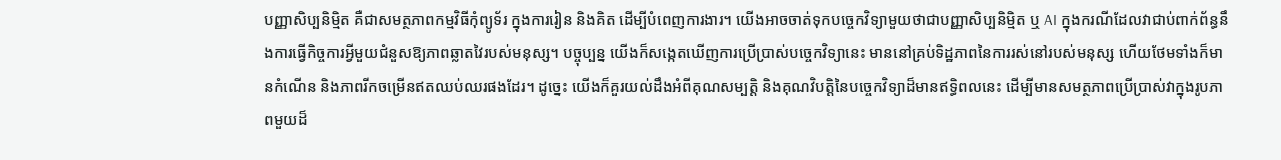បញ្ញាសិប្បនិម្មិត គឺជាសមត្ថភាពកម្មវិធីកុំព្យូទ័រ ក្នុងការរៀន និងគិត ដើម្បីបំពេញការងារ។ យើងអាចចាត់ទុកបច្ចេកវិទ្យាមួយថាជាបញ្ញាសិប្បនិម្មិត ឬ AI ក្នុងករណីដែលវាជាប់ពាក់ព័ន្ធនឹងការធ្វើកិច្ចការអ្វីមួយជំនួសឱ្យភាពឆ្លាតវៃរបស់មនុស្ស។ បច្ចុប្បន្ន យើងក៏សង្កេតឃើញការប្រើប្រាស់បច្ចេកវិទ្យានេះ មាននៅគ្រប់ទិដ្ឋភាពនៃការរស់នៅរបស់មនុស្ស ហើយថែមទាំងក៏មានកំណើន និងភាពរីកចម្រើនឥតឈប់ឈរផងដែរ។ ដូច្នេះ យើងក៏គួរយល់ដឹងអំពីគុណសម្បត្តិ និងគុណវិបត្តិនៃបច្ចេកវិទ្យាដ៏មានឥទ្ធិពលនេះ ដើម្បីមានសមត្ថភាពប្រើប្រាស់វាក្នុងរូបភាពមួយដ៏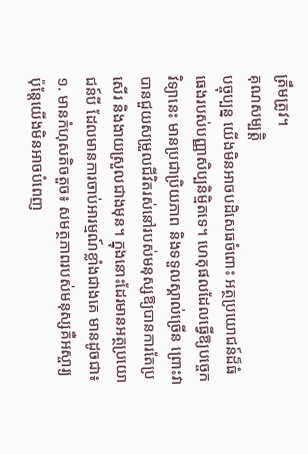ត្រឹមត្រូវ។
គុណសម្បត្តិ
បច្ចុប្បន្ន យើងមិនអាចបដិសេធចំពោះ អត្ថប្រយោជន៍ដ៏ធំធេងរបស់បញ្ញាសិប្បនិម្មិតទេ។ ហេតុផលដែលធ្វើឱ្យបច្ចេកវិទ្យានេះ មានប្រជាប្រិយភាព និងទទួលស្គាល់ច្រើន ព្រោះវាបានជួយសម្រួលជីវិតរស់នៅរបស់មនុស្សឱ្យបានការតែប្រសើរ និងងាយស្រួលជាងមុន។ ក្នុងនោះដែរមានអត្ថប្រយោជន៍បី ដែលមានការចាប់អារម្មណ៍ខ្លាំងជាងគេ មានដូចជា៖
១. មានកំហុសតិចតួច៖ សមត្ថភាពរបស់មនុស្សគឺអស្ចារ្យ ប៉ុន្តែយើងមិនអាចបំពេញ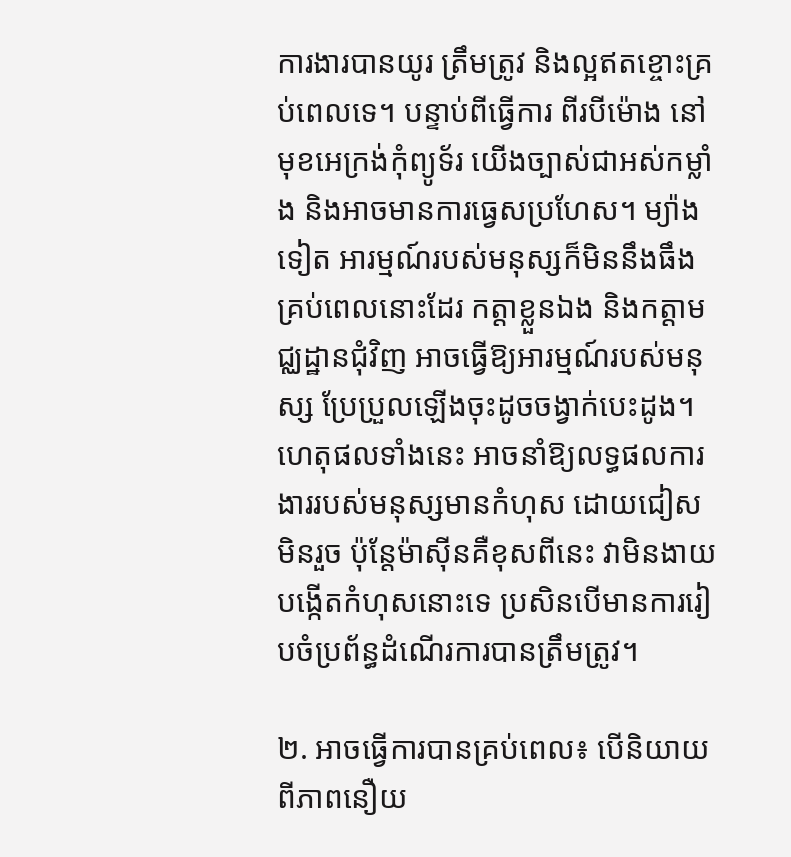ការងារបានយូរ ត្រឹមត្រូវ និងល្អឥតខ្ចោះគ្រប់ពេលទេ។ បន្ទាប់ពីធ្វើការ ពីរបីម៉ោង នៅមុខអេក្រង់កុំព្យូទ័រ យើងច្បាស់ជាអស់កម្លាំង និងអាចមានការធ្វេសប្រហែស។ ម្យ៉ាងទៀត អារម្មណ៍របស់មនុស្សក៏មិននឹងធឹងគ្រប់ពេលនោះដែរ កត្តាខ្លួនឯង និងកត្តាមជ្ឈដ្ឋានជុំវិញ អាចធ្វើឱ្យអារម្មណ៍របស់មនុស្ស ប្រែប្រួលឡើងចុះដូចចង្វាក់បេះដូង។ ហេតុផលទាំងនេះ អាចនាំឱ្យលទ្ធផលការងាររបស់មនុស្សមានកំហុស ដោយជៀសមិនរួច ប៉ុន្តែម៉ាស៊ីនគឺខុសពីនេះ វាមិនងាយបង្កើតកំហុសនោះទេ ប្រសិនបើមានការរៀបចំប្រព័ន្ធដំណើរការបានត្រឹមត្រូវ។

២. អាចធ្វើការបានគ្រប់ពេល៖ បើនិយាយពីភាពនឿយ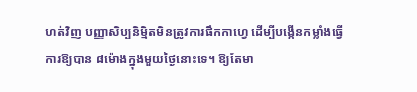ហត់វិញ បញ្ញាសិប្បនិម្មិតមិនត្រូវការផឹកកាហ្វេ ដើម្បីបង្កើនកម្លាំងធ្វើការឱ្យបាន ៨ម៉ោងក្នុងមួយថ្ងៃនោះទេ។ ឱ្យតែមា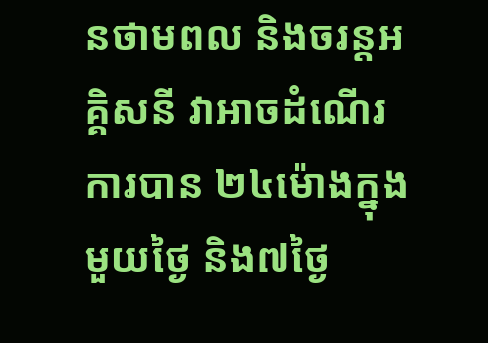នថាមពល និងចរន្តអគ្គិសនី វាអាចដំណើរការបាន ២៤ម៉ោងក្នុងមួយថ្ងៃ និង៧ថ្ងៃ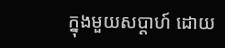ក្នុងមួយសប្ដាហ៍ ដោយ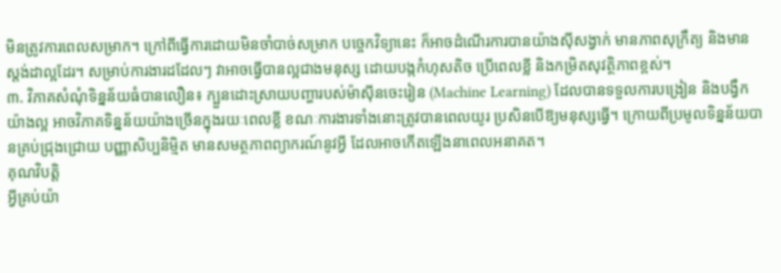មិនត្រូវការពេលសម្រាក។ ក្រៅពីធ្វើការដោយមិនចាំបាច់សម្រាក បច្ចេកវិទ្យានេះ ក៏អាចដំណើរការបានយ៉ាងស៊ីសង្វាក់ មានភាពសុក្រឹត្យ និងមានស្ដង់ដាល្អដែរ។ សម្រាប់ការងារដដែលៗ វាអាចធ្វើបានល្អជាងមនុស្ស ដោយបង្កកំហុសតិច ប្រើពេលខ្លី និងកម្រិតសុវត្ថិភាពខ្ពស់។
៣. វិភាគសំណុំទិន្នន័យធំបានលឿន៖ ក្បួនដោះស្រាយបញ្ហារបស់ម៉ាស៊ីនចេះរៀន (Machine Learning) ដែលបានទទួលការបង្រៀន និងបង្វឹកយ៉ាងល្អ អាចវិភាគទិន្នន័យយ៉ាងច្រើនក្នុងរយៈពេលខ្លី ខណៈការងារទាំងនោះត្រូវបានពេលយូរ ប្រសិនបើឱ្យមនុស្សធ្វើ។ ក្រោយពីប្រមូលទិន្នន័យបានគ្រប់ជ្រុងជ្រោយ បញ្ញាសិប្បនិម្មិត មានសមត្ថភាពព្យាករណ៍នូវអ្វី ដែលអាចកើតឡើងនាពេលអនាគត។
គុណវិបត្តិ
អ្វីគ្រប់យ៉ា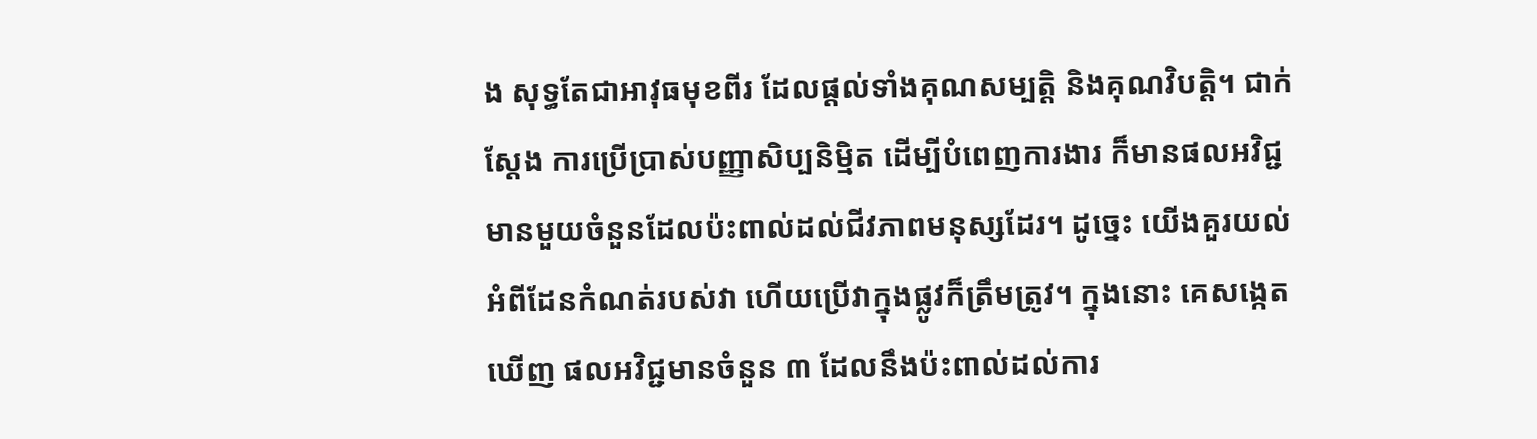ង សុទ្ធតែជាអាវុធមុខពីរ ដែលផ្ដល់ទាំងគុណសម្បត្តិ និងគុណវិបត្តិ។ ជាក់ស្ដែង ការប្រើប្រាស់បញ្ញាសិប្បនិម្មិត ដើម្បីបំពេញការងារ ក៏មានផលអវិជ្ជមានមួយចំនួនដែលប៉ះពាល់ដល់ជីវភាពមនុស្សដែរ។ ដូច្នេះ យើងគួរយល់អំពីដែនកំណត់របស់វា ហើយប្រើវាក្នុងផ្លូវក៏ត្រឹមត្រូវ។ ក្នុងនោះ គេសង្កេតឃើញ ផលអវិជ្ជមានចំនួន ៣ ដែលនឹងប៉ះពាល់ដល់ការ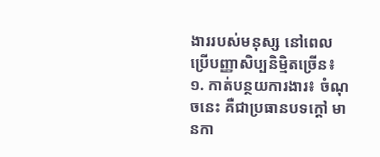ងាររបស់មនុស្ស នៅពេលប្រើបញ្ញាសិប្បនិម្មិតច្រើន៖
១. កាត់បន្ថយការងារ៖ ចំណុចនេះ គឺជាប្រធានបទក្ដៅ មានកា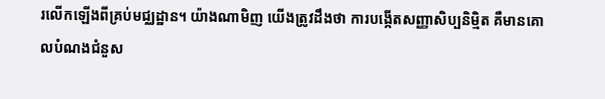រលើកឡើងពីគ្រប់មជ្ឈដ្ឋាន។ យ៉ាងណាមិញ យើងត្រូវដឹងថា ការបង្កើតសញ្ញាសិប្បនិម្មិត គឺមានគោលបំណងជំនួស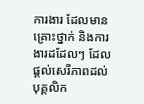ការងារ ដែលមានគ្រោះថ្នាក់ និងការងារដដែលៗ ដែលផ្ដល់សេរីភាពដល់បុគ្គលិក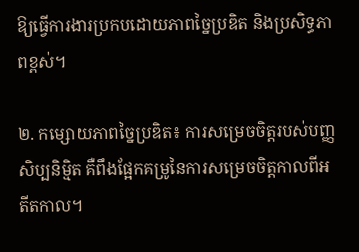ឱ្យធ្វើការងារប្រកបដោយភាពច្នៃប្រឌិត និងប្រសិទ្ធភាពខ្ពស់។

២. កម្សោយភាពច្នៃប្រឌិត៖ ការសម្រេចចិត្តរបស់បញ្ញសិប្បនិម្មិត គឺពឹងផ្អែកគម្រូនៃការសម្រេចចិត្តកាលពីអតីតកាល។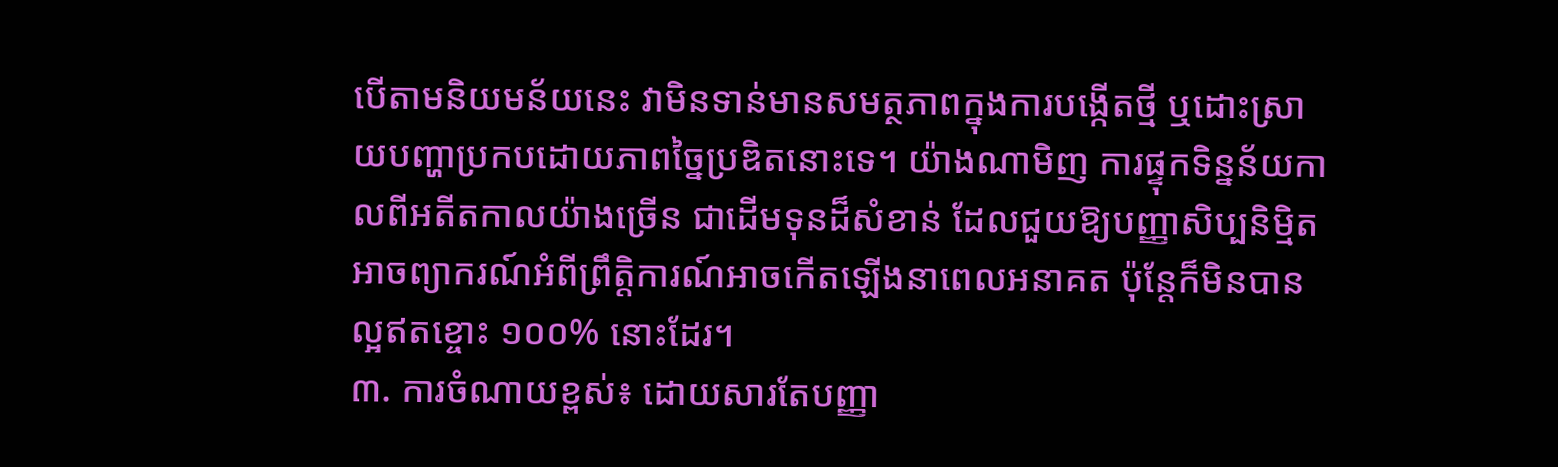បើតាមនិយមន័យនេះ វាមិនទាន់មានសមត្ថភាពក្នុងការបង្កើតថ្មី ឬដោះស្រាយបញ្ហាប្រកបដោយភាពច្នៃប្រឌិតនោះទេ។ យ៉ាងណាមិញ ការផ្ទុកទិន្នន័យកាលពីអតីតកាលយ៉ាងច្រើន ជាដើមទុនដ៏សំខាន់ ដែលជួយឱ្យបញ្ញាសិប្បនិម្មិតអាចព្យាករណ៍អំពីព្រឹត្តិការណ៍អាចកើតឡើងនាពេលអនាគត ប៉ុន្តែក៏មិនបានល្អឥតខ្ចោះ ១០០% នោះដែរ។
៣. ការចំណាយខ្ពស់៖ ដោយសារតែបញ្ញា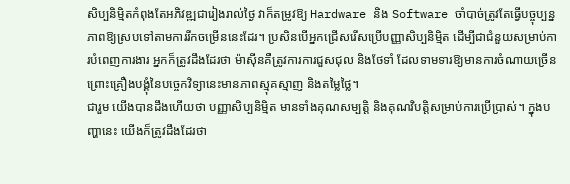សិប្បនិម្មិតកំពុងតែអភិវឌ្ឍជារៀងរាល់ថ្ងៃ វាក៏តម្រូវឱ្យ Hardware និង Software ចាំបាច់ត្រូវតែធ្វើបច្ចុប្បន្នភាពឱ្យស្របទៅតាមការរីកចម្រើននេះដែរ។ ប្រសិនបើអ្នកជ្រើសរើសប្រើបញ្ញាសិប្បនិម្មិត ដើម្បីជាជំនួយសម្រាប់ការបំពេញការងារ អ្នកក៏ត្រូវដឹងដែរថា ម៉ាស៊ីនគឺត្រូវការការជួសជុល និងថែទាំ ដែលទាមទារឱ្យមានការចំណាយច្រើន ព្រោះគ្រឿងបង្គុំនៃបច្ចេកវិទ្យានេះមានភាពស្មុគស្មាញ និងតម្លៃថ្លៃ។
ជារួម យើងបានដឹងហើយថា បញ្ញាសិប្បនិម្មិត មានទាំងគុណសម្បត្តិ និងគុណវិបត្តិសម្រាប់ការប្រើប្រាស់។ ក្នុងបញ្ហានេះ យើងក៏ត្រូវដឹងដែរថា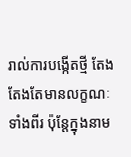រាល់ការបង្កើតថ្មី តែងតែងតែមានលក្ខណៈទាំងពីរ ប៉ុន្តែក្នុងនាម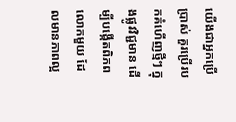យើងជាអ្នកប្រើប្រាស់ គួរប្រើរបកគំហើញថ្មីៗ ក្នុងផ្លូវវិជ្ជមាន ដើម្បីបង្កើតពិភពលោកមួយ ដែលមានភាពល្អ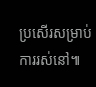ប្រសើរសម្រាប់ការរស់នៅ៕